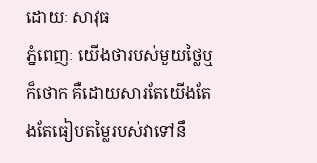ដោយៈ សាវុធ
ភ្នំពេញៈ យើងថារបស់មួយថ្លៃឬក៏ថោក គឺដោយសារតែយើងតែងតែធៀបតម្លៃរបស់វាទៅនឹ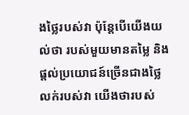ងថ្លៃរបស់វា ប៉ុន្តែបើយើងយល់ថា របស់មួយមានតម្លៃ និងផ្តល់ប្រយោជន៍ច្រើនជាងថ្លៃលក់របស់វា យើងថារបស់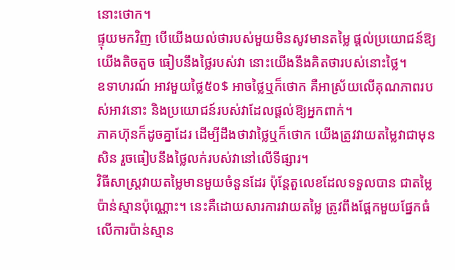នោះថោក។
ផ្ទុយមកវិញ បើយើងយល់ថារបស់មួយមិនសូវមានតម្លៃ ផ្តល់ប្រយោជន៍ឱ្យយើងតិចតួច ធៀបនឹងថ្លៃរបស់វា នោះយើងនឹងគិតថារបស់នោះថ្លៃ។
ឧទាហរណ៍ អាវមួយថ្លៃ៥០$ អាចថ្លៃឬក៏ថោក គឺអាស្រ័យលើគុណភាពរបស់អាវនោះ និងប្រយោជន៍របស់វាដែលផ្តល់ឱ្យអ្នកពាក់។
ភាគហ៊ុនក៏ដូចគ្នាដែរ ដើម្បីដឹងថាវាថ្លៃឬក៏ថោក យើងត្រូវវាយតម្លៃវាជាមុនសិន រួចធៀបនឹងថ្លៃលក់របស់វានៅលើទីផ្សារ។
វិធីសាស្ត្រវាយតម្លៃមានមួយចំនួនដែរ ប៉ុន្តែតួលេខដែលទទួលបាន ជាតម្លៃប៉ាន់ស្មានប៉ុណ្ណោះ។ នេះគឺដោយសារការវាយតម្លៃ ត្រូវពឹងផ្អែកមួយផ្នែកធំ លើការប៉ាន់ស្មាន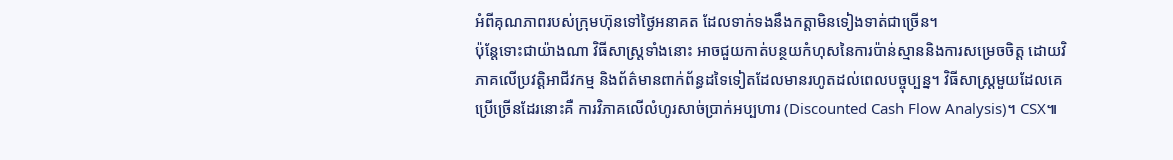អំពីគុណភាពរបស់ក្រុមហ៊ុនទៅថ្ងៃអនាគត ដែលទាក់ទងនឹងកត្តាមិនទៀងទាត់ជាច្រើន។
ប៉ុន្តែទោះជាយ៉ាងណា វិធីសាស្ត្រទាំងនោះ អាចជួយកាត់បន្ថយកំហុសនៃការប៉ាន់ស្មាននិងការសម្រេចចិត្ត ដោយវិភាគលើប្រវត្តិអាជីវកម្ម និងព័ត៌មានពាក់ព័ន្ធដទៃទៀតដែលមានរហូតដល់ពេលបច្ចុប្បន្ន។ វិធីសាស្ត្រមួយដែលគេប្រើច្រើនដែរនោះគឺ ការវិភាគលើលំហូរសាច់ប្រាក់អប្បហារ (Discounted Cash Flow Analysis)។ CSX៕